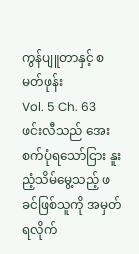ကွန်ပျူတာနှင့် စမတ်ဖုန်း
Vol. 5 Ch. 63
ဖင်းလီသည် အေးစက်ပုံရသော်ငြား နူးညံ့သိမ်မွေ့သည့် ဖခင်ဖြစ်သူကို အမှတ်ရလိုက်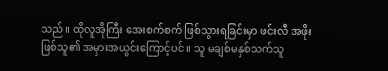သည်။ ထိုလူအိုကြီး အေးစက်စက် ဖြစ်သွားရခြင်းမှာ ဖင်းလီ အဖိုးဖြစ်သူ၏ အမှားအယွင်းကြောင့်ပင်။ သူ မချစ်မနှစ်သက်သူ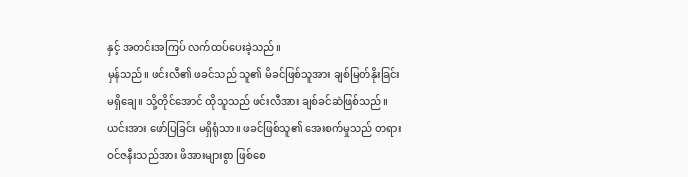နှင့် အတင်းအကြပ် လက်ထပ်ပေးခဲ့သည်။
မှန်သည်။ ဖင်းလီ၏ ဖခင်သည် သူ၏ မိခင်ဖြစ်သူအား ချစ်မြတ်နိုးခြင်း မရှိချေ။ သို့တိုင်အောင် ထိုသူသည် ဖင်းလီအား ချစ်ခင်ဆဲဖြစ်သည်။ ယင်းအား ဖော်ပြခြင်း မရှိရုံသာ။ ဖခင်ဖြစ်သူ၏ အေးစက်မှုသည် တရားဝင်ဇနီးသည်အား ဖိအားများစွာ ဖြစ်စေ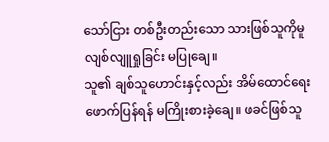သော်ငြား တစ်ဦးတည်းသော သားဖြစ်သူကိုမူ လျစ်လျူရှုခြင်း မပြုချေ။
သူ၏ ချစ်သူဟောင်းနှင့်လည်း အိမ်ထောင်ရေးဖောက်ပြန်ရန် မကြိုးစားခဲ့ချေ။ ဖခင်ဖြစ်သူ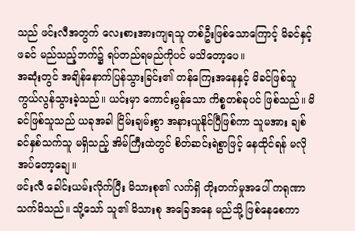သည် ဖင်းလီအတွက် လေးစားအားကျရသူ တစ်ဦးဖြစ်သောကြောင့် မိခင်နှင့် ဖခင် မည်သည့်ဘက်၌ ရပ်တည်ရမည်ကိုပင် မသိတော့ပေ။
အဆုံးတွင် အချိန်နောက်ပြန်သွားခြင်း၏ တန်ကြေးအနေနှင့် မိခင်ဖြစ်သူ ကွယ်လွန်သွားခဲ့သည်။ ယင်းမှာ ကောင်းမွန်သော ကိစ္စတစ်ခုပင် ဖြစ်သည်။ မိခင်ဖြစ်သူသည် ယခုအခါ ငြိမ်းချမ်းစွာ အနားယူနိုင်ပြီဖြစ်ကာ သူမအား ချစ်ခင်နှစ်သက်သူ မရှိသည့် အိမ်ကြီးထဲတွင် စိတ်ဆင်းရဲစွာဖြင့် နေထိုင်ရန် မလိုအပ်တော့ချေ။
ဖင်းလီ ခေါင်းယမ်းလိုက်ပြီး မိသားစု၏ လက်ရှိ တိုးတက်မှုအပေါ် ကရုဏာသက်မိသည်။ သို့သော် သူ၏ မိသားစု အခြေအနေ မည်သို့ ဖြစ်နေစေကာ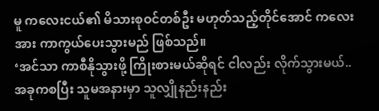မူ ကလေးငယ်၏ မိသားစုဝင်တစ်ဦး မဟုတ်သည့်တိုင်အောင် ကလေးအား ကာကွယ်ပေးသွားမည် ဖြစ်သည်။
‘အင်သာ ကာစီနိုသွားဖို့ ကြိုးစားမယ်ဆိုရင် ငါလည်း လိုက်သွားမယ်.. အခုကစပြီး သူမအနားမှာ သူလျှိုနည်းနည်း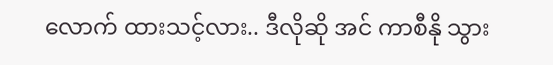လောက် ထားသင့်လား.. ဒီလိုဆို အင် ကာစီနို သွား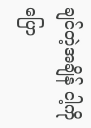ချင်တဲ့အချိန် ငါ့ကို ပြော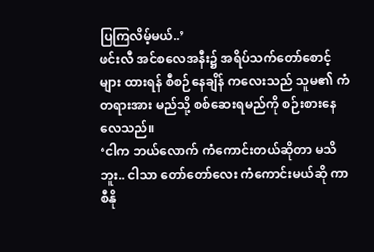ပြကြလိမ့်မယ်..’
ဖင်းလီ အင်စလေအနီး၌ အရိပ်သက်တော်စောင့်များ ထားရန် စီစဉ်နေချိန် ကလေးသည် သူမ၏ ကံတရားအား မည်သို့ စစ်ဆေးရမည်ကို စဉ်းစားနေလေသည်။
‘ငါက ဘယ်လောက် ကံကောင်းတယ်ဆိုတာ မသိဘူး.. ငါသာ တော်တော်လေး ကံကောင်းမယ်ဆို ကာစီနို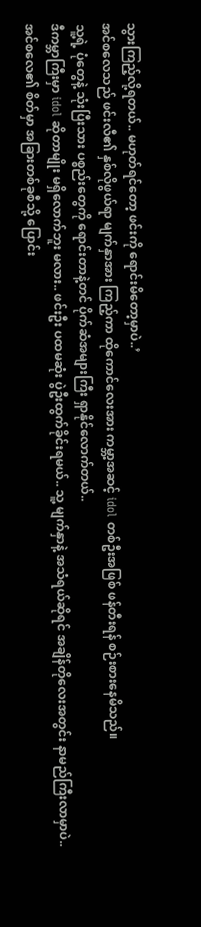သွားကြည့်လို့ရတယ်.. မဟုတ်ရင်တော့ ဖင်းကို ရောင်းမိတော့မှာပဲ..’
အင်စလေသည် ဖင်းလီ၏ နှစ်လိုဖွယ်ရာ မျက်နှာအား ကြည့်ကာ ထိုကောင်လေးအား ကမ္ဘာ့အဆင့် idol တစ်ဦးအဖြစ် ဖန်တီးရန် စဉ်းစားနေမိသည်။
သူ့ရဲ့ ပုံတွေနဲ့ သုံးပြီးသား ပစ္စည်းတွေကို ရောင်းတာနဲ့တင် ပိုက်ဆံအများကြီး ရှာနိုင်လောက်တယ်..
ဒီကမ္ဘာကြီးမှာ idol ဆိုတာမျိုး မရှိလောက်ဘူး မလား.. ဖင်းဦး ပထမဆုံး ပွဲဦးထွက်ခိုင်းရမယ်.. သူ့ မျက်နှာနဲ့ အသံရယ်ဆိုရင် အချိန်တိုလေးအတွင်း နာမည်ကြီးလာမှာပဲ..
အင်စလေ၏ စိတ်မှာ အခြားတစ်ခုစီသို့ ပြောင်း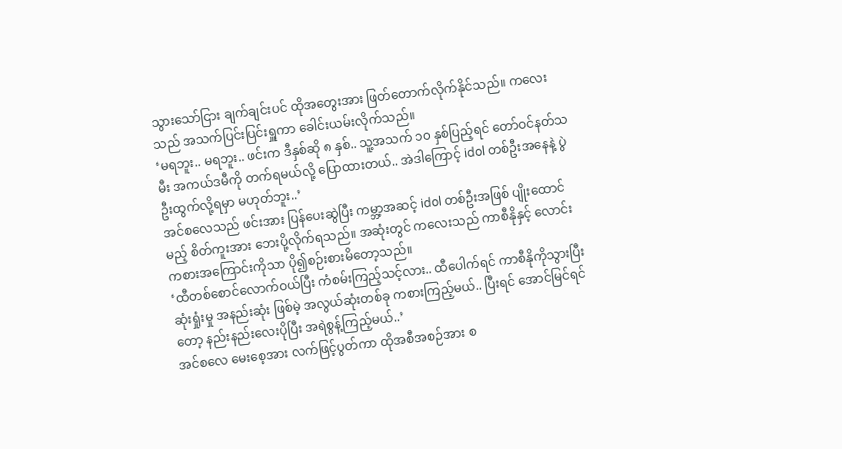သွားသော်ငြား ချက်ချင်းပင် ထိုအတွေးအား ဖြတ်တောက်လိုက်နိုင်သည်။ ကလေးသည် အသက်ပြင်းပြင်းရှူကာ ခေါင်းယမ်းလိုက်သည်။
‘မရဘူး.. မရဘူး.. ဖင်းက ဒီနှစ်ဆို ၈ နှစ်.. သူ့အသက် ၁၀ နှစ်ပြည့်ရင် တော်ဝင်နတ်သမီး အကယ်ဒမီကို တက်ရမယ်လို့ ပြောထားတယ်.. အဲဒါကြောင့် idol တစ်ဦးအနေနဲ့ ပွဲဦးထွက်လို့ရမှာ မဟုတ်ဘူး..’
အင်စလေသည် ဖင်းအား ပြန်ပေးဆွဲပြီး ကမ္ဘာ့အဆင့် idol တစ်ဦးအဖြစ် ပျိုးထောင်မည့် စိတ်ကူးအား ဘေးပို့လိုက်ရသည်။ အဆုံးတွင် ကလေးသည် ကာစီနိုနှင့် လောင်းကစားအကြောင်းကိုသာ ပို၍စဉ်းစားမိတော့သည်။
‘ထီတစ်စောင်လောက်ဝယ်ပြီး ကံစမ်းကြည့်သင့်လား.. ထီပေါက်ရင် ကာစီနိုကိုသွားပြီး ဆုံးရှုံးမှု အနည်းဆုံး ဖြစ်မဲ့ အလွယ်ဆုံးတစ်ခု ကစားကြည့်မယ်.. ပြီးရင် အောင်မြင်ရင်တော့ နည်းနည်းလေးပိုပြီး အရဲစွန့်ကြည့်မယ်..’
အင်စလေ မေးစေ့အား လက်ဖြင့်ပွတ်ကာ ထိုအစီအစဉ်အား စ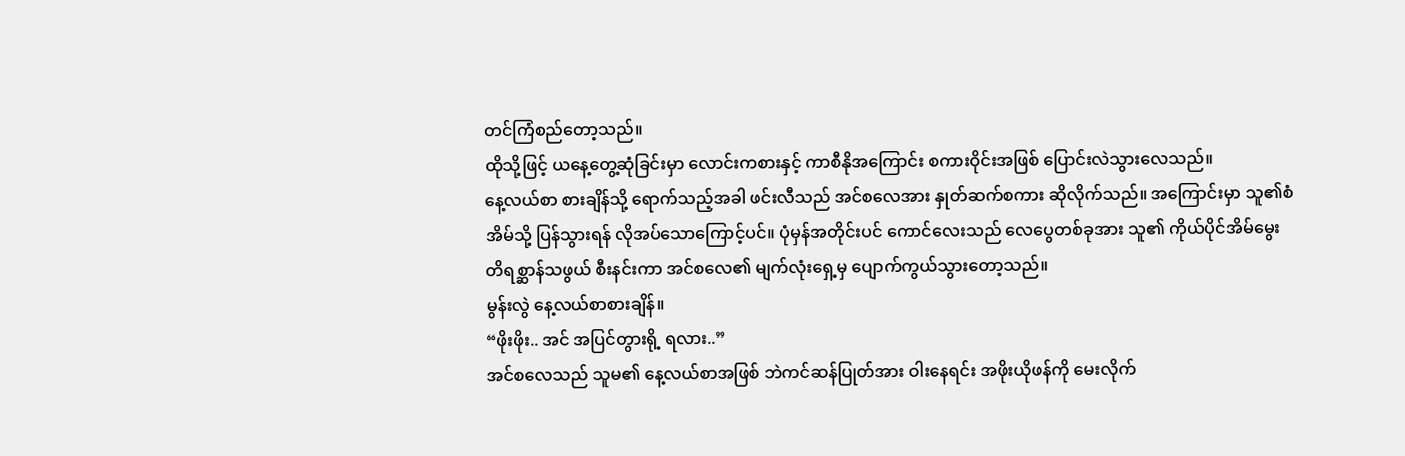တင်ကြံစည်တော့သည်။
ထိုသို့ဖြင့် ယနေ့တွေ့ဆုံခြင်းမှာ လောင်းကစားနှင့် ကာစီနိုအကြောင်း စကားဝိုင်းအဖြစ် ပြောင်းလဲသွားလေသည်။
နေ့လယ်စာ စားချိန်သို့ ရောက်သည့်အခါ ဖင်းလီသည် အင်စလေအား နှုတ်ဆက်စကား ဆိုလိုက်သည်။ အကြောင်းမှာ သူ၏စံအိမ်သို့ ပြန်သွားရန် လိုအပ်သောကြောင့်ပင်။ ပုံမှန်အတိုင်းပင် ကောင်လေးသည် လေပွေတစ်ခုအား သူ၏ ကိုယ်ပိုင်အိမ်မွေးတိရစ္ဆာန်သဖွယ် စီးနင်းကာ အင်စလေ၏ မျက်လုံးရှေ့မှ ပျောက်ကွယ်သွားတော့သည်။
မွန်းလွဲ နေ့လယ်စာစားချိန်။
“ဖိုးဖိုး.. အင် အပြင်တွားရို့ ရလား..”
အင်စလေသည် သူမ၏ နေ့လယ်စာအဖြစ် ဘဲကင်ဆန်ပြုတ်အား ဝါးနေရင်း အဖိုးယိုဖန်ကို မေးလိုက်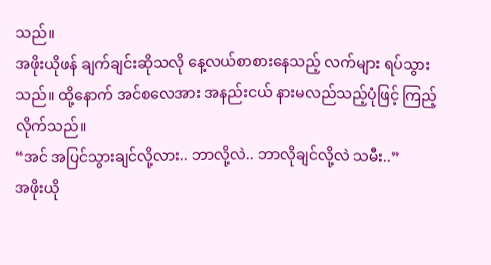သည်။
အဖိုးယိုဖန် ချက်ချင်းဆိုသလို နေ့လယ်စာစားနေသည့် လက်များ ရပ်သွားသည်။ ထို့နောက် အင်စလေအား အနည်းငယ် နားမလည်သည့်ပုံဖြင့် ကြည့်လိုက်သည်။
“အင် အပြင်သွားချင်လို့လား.. ဘာလို့လဲ.. ဘာလိုချင်လို့လဲ သမီး..”
အဖိုးယို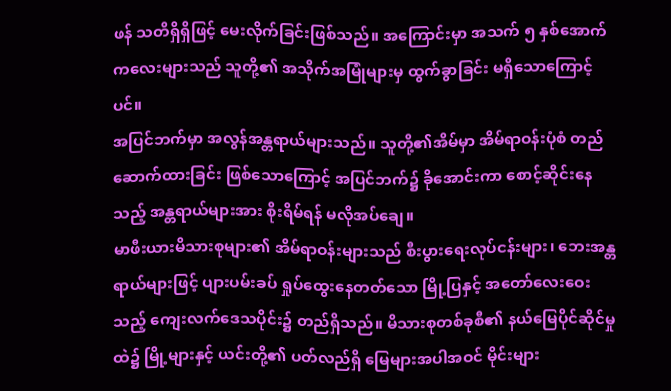ဖန် သတိရှိရှိဖြင့် မေးလိုက်ခြင်းဖြစ်သည်။ အကြောင်းမှာ အသက် ၅ နှစ်အောက် ကလေးများသည် သူတို့၏ အသိုက်အမြုံများမှ ထွက်ခွာခြင်း မရှိသောကြောင့်ပင်။
အပြင်ဘက်မှာ အလွန်အန္တရာယ်များသည်။ သူတို့၏အိမ်မှာ အိမ်ရာဝန်းပုံစံ တည်ဆောက်ထားခြင်း ဖြစ်သောကြောင့် အပြင်ဘက်၌ ခိုအောင်းကာ စောင့်ဆိုင်းနေသည့် အန္တရာယ်များအား စိုးရိမ်ရန် မလိုအပ်ချေ။
မာဖီးယားမိသားစုများ၏ အိမ်ရာဝန်းများသည် စီးပွားရေးလုပ်ငန်းများ၊ ဘေးအန္တရာယ်များဖြင့် ပျားပမ်းခပ် ရှုပ်ထွေးနေတတ်သော မြို့ပြနှင့် အတော်လေးဝေးသည့် ကျေးလက်ဒေသပိုင်း၌ တည်ရှိသည်။ မိသားစုတစ်ခုစီ၏ နယ်မြေပိုင်ဆိုင်မှုထဲ၌ မြို့များနှင့် ယင်းတို့၏ ပတ်လည်ရှိ မြေများအပါအဝင် မိုင်းများ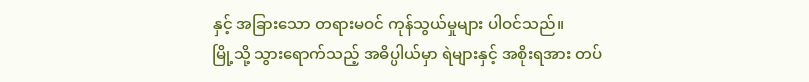နှင့် အခြားသော တရားမဝင် ကုန်သွယ်မှုများ ပါဝင်သည်။
မြို့သို့ သွားရောက်သည့် အဓိပ္ပါယ်မှာ ရဲများနှင့် အစိုးရအား တပ်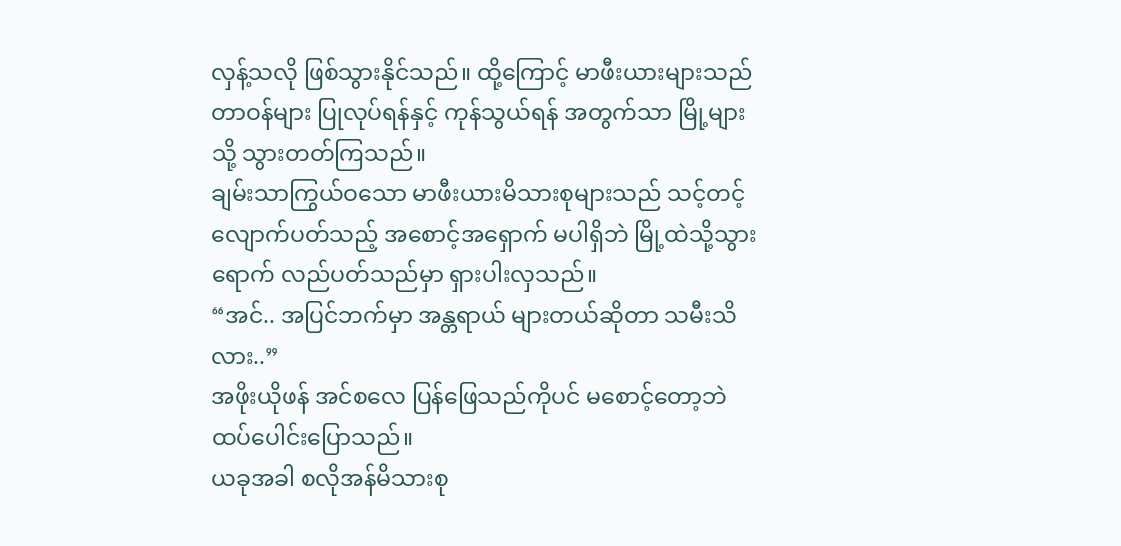လှန့်သလို ဖြစ်သွားနိုင်သည်။ ထို့ကြောင့် မာဖီးယားများသည် တာဝန်များ ပြုလုပ်ရန်နှင့် ကုန်သွယ်ရန် အတွက်သာ မြို့များသို့ သွားတတ်ကြသည်။
ချမ်းသာကြွယ်ဝသော မာဖီးယားမိသားစုများသည် သင့်တင့်လျောက်ပတ်သည့် အစောင့်အရှောက် မပါရှိဘဲ မြို့ထဲသို့သွားရောက် လည်ပတ်သည်မှာ ရှားပါးလှသည်။
“အင်.. အပြင်ဘက်မှာ အန္တရာယ် များတယ်ဆိုတာ သမီးသိလား..”
အဖိုးယိုဖန် အင်စလေ ပြန်ဖြေသည်ကိုပင် မစောင့်တော့ဘဲ ထပ်ပေါင်းပြောသည်။
ယခုအခါ စလိုအန်မိသားစု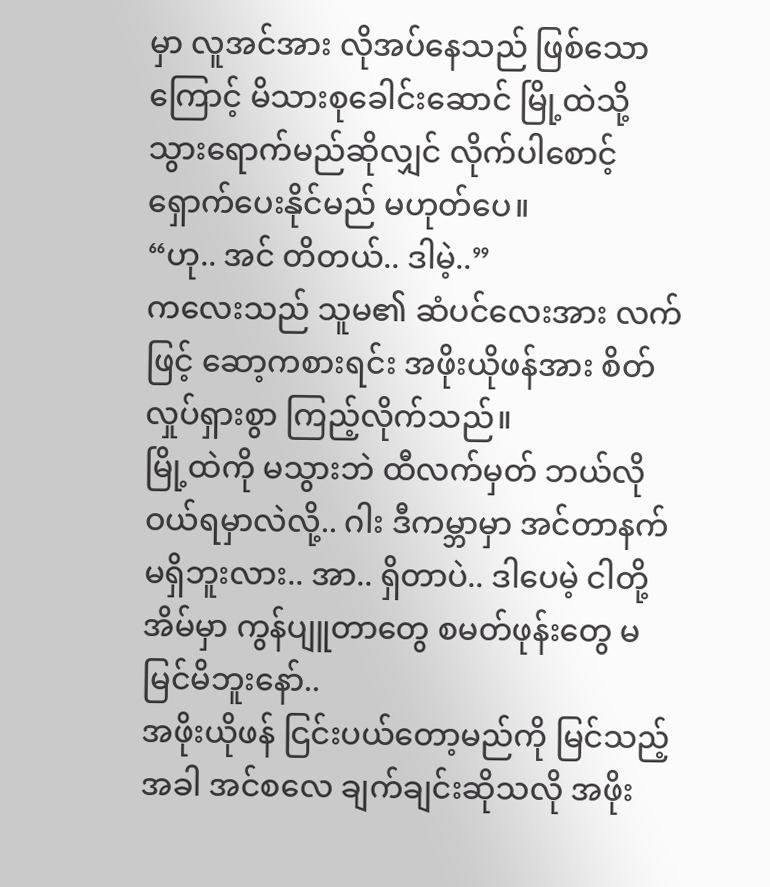မှာ လူအင်အား လိုအပ်နေသည် ဖြစ်သောကြောင့် မိသားစုခေါင်းဆောင် မြို့ထဲသို့ သွားရောက်မည်ဆိုလျှင် လိုက်ပါစောင့်ရှောက်ပေးနိုင်မည် မဟုတ်ပေ။
“ဟု.. အင် တိတယ်.. ဒါမဲ့..”
ကလေးသည် သူမ၏ ဆံပင်လေးအား လက်ဖြင့် ဆော့ကစားရင်း အဖိုးယိုဖန်အား စိတ်လှုပ်ရှားစွာ ကြည့်လိုက်သည်။
မြို့ထဲကို မသွားဘဲ ထီလက်မှတ် ဘယ်လိုဝယ်ရမှာလဲလို့.. ဂါး ဒီကမ္ဘာမှာ အင်တာနက် မရှိဘူးလား.. အာ.. ရှိတာပဲ.. ဒါပေမဲ့ ငါတို့အိမ်မှာ ကွန်ပျူတာတွေ စမတ်ဖုန်းတွေ မမြင်မိဘူးနော်..
အဖိုးယိုဖန် ငြင်းပယ်တော့မည်ကို မြင်သည့်အခါ အင်စလေ ချက်ချင်းဆိုသလို အဖိုး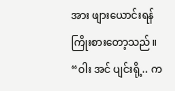အား ဖျားယောင်းရန် ကြိုးစားတော့သည်။
“ဝါး အင် ပျင်းရို့.. က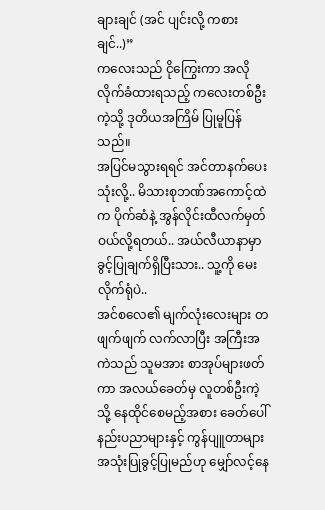ချားချင် (အင် ပျင်းလို့ ကစားချင်..)”
ကလေးသည် ငိုကြွေးကာ အလိုလိုက်ခံထားရသည့် ကလေးတစ်ဦးကဲ့သို့ ဒုတိယအကြိမ် ပြုမူပြန်သည်။
အပြင်မသွားရရင် အင်တာနက်ပေးသုံးလို့.. မိသားစုဘဏ်အကောင့်ထဲက ပိုက်ဆံနဲ့ အွန်လိုင်းထီလက်မှတ် ဝယ်လို့ရတယ်.. အယ်လီယာနာမှာ ခွင့်ပြုချက်ရှိပြီးသား.. သူ့ကို မေးလိုက်ရုံပဲ..
အင်စလေ၏ မျက်လုံးလေးများ တဖျက်ဖျက် လက်လာပြီး အကြီးအကဲသည် သူမအား စာအုပ်များဖတ်ကာ အလယ်ခေတ်မှ လူတစ်ဦးကဲ့သို့ နေထိုင်စေမည့်အစား ခေတ်ပေါ်နည်းပညာများနှင့် ကွန်ပျူတာများ အသုံးပြုခွင့်ပြုမည်ဟု မျှော်လင့်နေ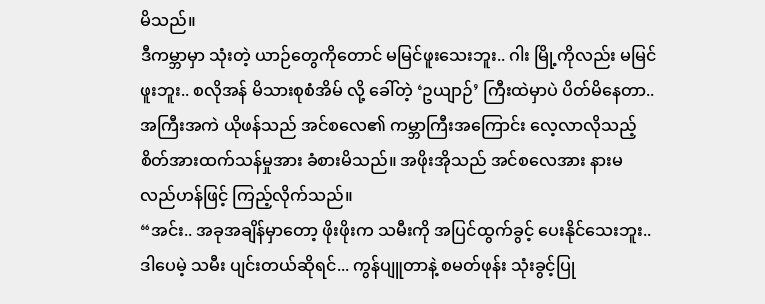မိသည်။
ဒီကမ္ဘာမှာ သုံးတဲ့ ယာဉ်တွေကိုတောင် မမြင်ဖူးသေးဘူး.. ဂါး မြို့ကိုလည်း မမြင်ဖူးဘူး.. စလိုအန် မိသားစုစံအိမ် လို့ ခေါ်တဲ့ ‘ဥယျာဉ်’ ကြီးထဲမှာပဲ ပိတ်မိနေတာ..
အကြီးအကဲ ယိုဖန်သည် အင်စလေ၏ ကမ္ဘာကြီးအကြောင်း လေ့လာလိုသည့် စိတ်အားထက်သန်မှုအား ခံစားမိသည်။ အဖိုးအိုသည် အင်စလေအား နားမလည်ဟန်ဖြင့် ကြည့်လိုက်သည်။
“အင်း.. အခုအချိန်မှာတော့ ဖိုးဖိုးက သမီးကို အပြင်ထွက်ခွင့် ပေးနိုင်သေးဘူး.. ဒါပေမဲ့ သမီး ပျင်းတယ်ဆိုရင်... ကွန်ပျူတာနဲ့ စမတ်ဖုန်း သုံးခွင့်ပြု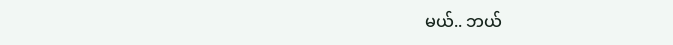မယ်.. ဘယ်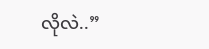လိုလဲ..”